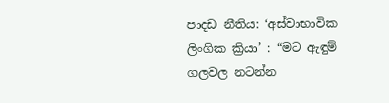පාදඩ නීතිය: ‘අස්වාභාවික ලිංගික ක්‍රියා’ : “මට ඇඳුම් ගලවල නටන්න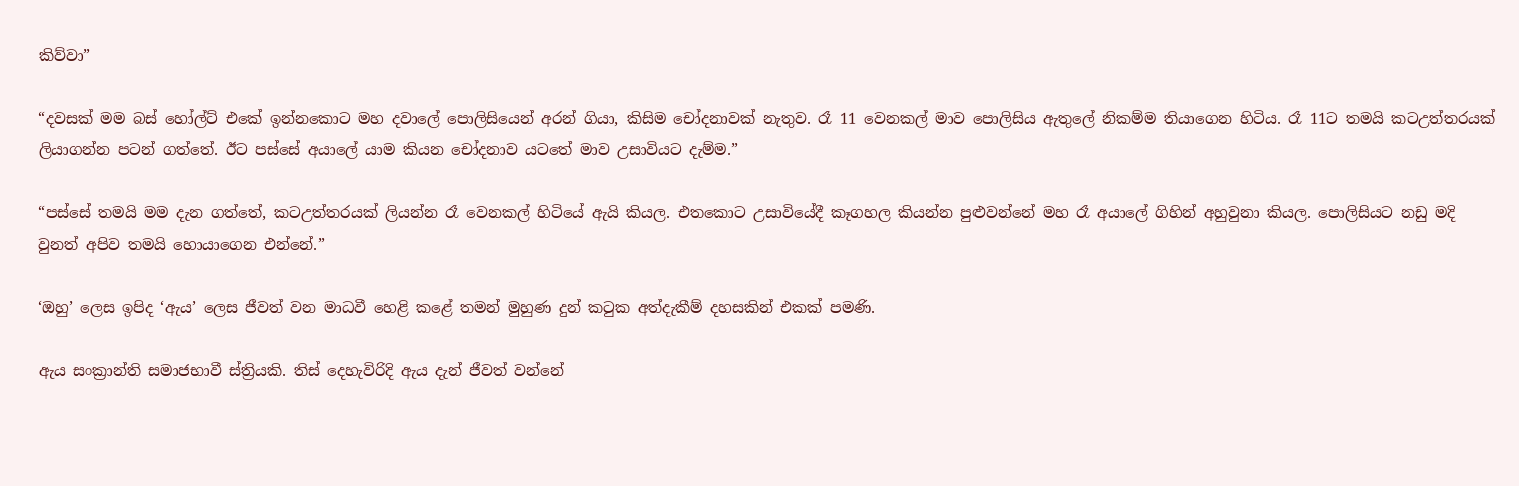කිව්වා”

“දවසක් මම බස් හෝල්ට් එකේ ඉන්නකොට මහ දවාලේ පොලිසියෙන් අරන් ගියා, කිසිම චෝදනාවක් නැතුව. රෑ 11 වෙනකල් මාව පොලිසිය ඇතුලේ නිකම්ම තියාගෙන හිටිය. රෑ 11ට තමයි කටඋත්තරයක් ලියාගන්න පටන් ගත්තේ. ඊට පස්සේ අයාලේ යාම කියන චෝදනාව යටතේ මාව උසාවියට දැම්ම.”

“පස්සේ තමයි මම දැන ගත්තේ, කටඋත්තරයක් ලියන්න රෑ වෙනකල් හිටියේ ඇයි කියල. එතකොට උසාවියේදී කෑගහල කියන්න පුළුවන්නේ මහ රෑ අයාලේ ගිහින් අහුවුනා කියල. පොලිසියට නඩු මදි වුනත් අපිව තමයි හොයාගෙන එන්නේ.”

‘ඔහු’ ලෙස ඉපිද ‘ඇය’ ලෙස ජීවත් වන මාධවී හෙළි කළේ තමන් මුහුණ දුන් කටුක අත්දැකීම් දහසකින් එකක් පමණි.

ඇය සංක්‍රාන්ති සමාජභාවී ස්ත්‍රියකි. තිස් දෙහැවිරිදි ඇය දැන් ජීවත් වන්නේ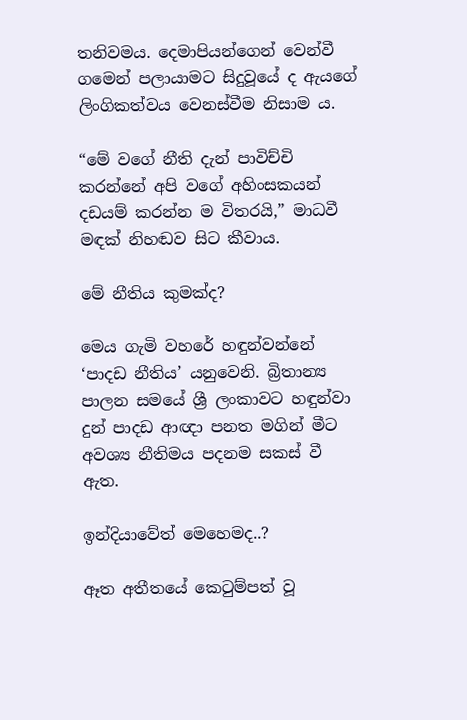තනිවමය. දෙමාපියන්ගෙන් වෙන්වී ගමෙන් පලායාමට සිදුවූයේ ද ඇයගේ ලිංගිකත්වය වෙනස්වීම නිසාම ය.

“මේ වගේ නීති දැන් පාවිච්චි කරන්නේ අපි වගේ අහිංසකයන් දඩයම් කරන්න ම විතරයි,” මාධවී මඳක් නිහඬව සිට කීවාය.

මේ නීතිය කුමක්ද?

මෙය ගැමි වහරේ හඳුන්වන්නේ ‘පාදඩ නීතිය’ යනුවෙනි. බ්‍රිතාන්‍ය පාලන සමයේ ශ්‍රී ලංකාවට හඳුන්වා දුන් පාදඩ ආඥා පනත මගින් මීට අවශ්‍ය නීතිමය පදනම සකස් වී ඇත.

ඉන්දියාවේත් මෙහෙමද..?

ඈත අතීතයේ කෙටුම්පත් වූ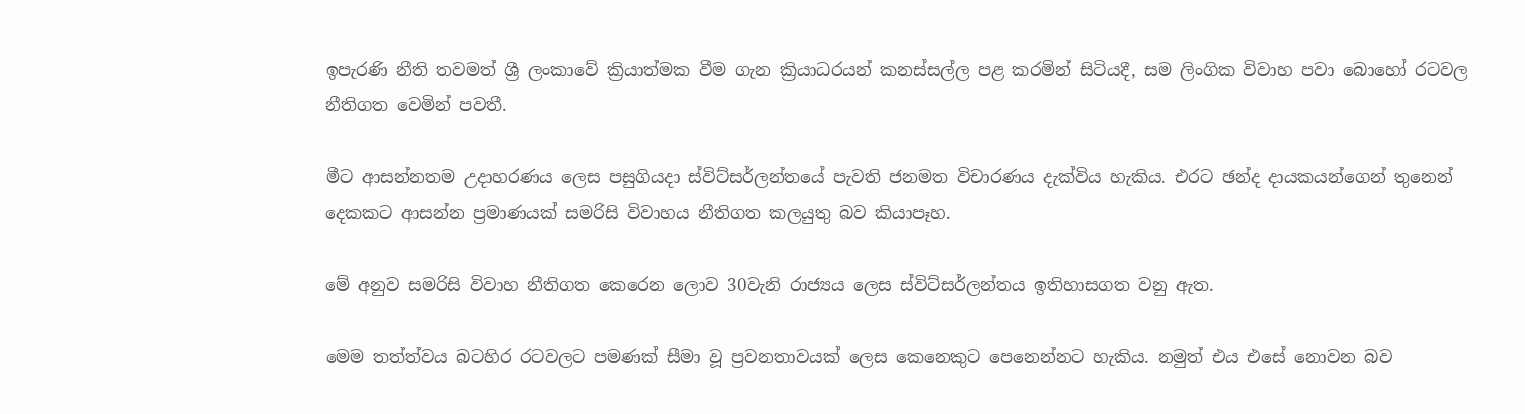ඉපැරණි නීති තවමත් ශ්‍රී ලංකාවේ ක්‍රියාත්මක වීම ගැන ක්‍රියාධරයන් කනස්සල්ල පළ කරමින් සිටියදී, සම ලිංගික විවාහ පවා බොහෝ රටවල නීතිගත වෙමින් පවතී.

මීට ආසන්නතම උදාහරණය ලෙස පසුගියදා ස්විට්සර්ලන්තයේ පැවති ජනමත විචාරණය දැක්විය හැකිය. එරට ඡන්ද දායකයන්ගෙන් තුනෙන් දෙකකට ආසන්න ප්‍රමාණයක් සමරිසි විවාහය නීතිගත කලයුතු බව කියාපෑහ.

මේ අනුව සමරිසි විවාහ නීතිගත කෙරෙන ලොව 30වැනි රාජ්‍යය ලෙස ස්විට්සර්ලන්තය ඉතිහාසගත වනු ඇත.

මෙම තත්ත්වය බටහිර රටවලට පමණක් සීමා වූ ප්‍රවනතාවයක් ලෙස කෙනෙකුට පෙනෙන්නට හැකිය. නමුත් එය එසේ නොවන බව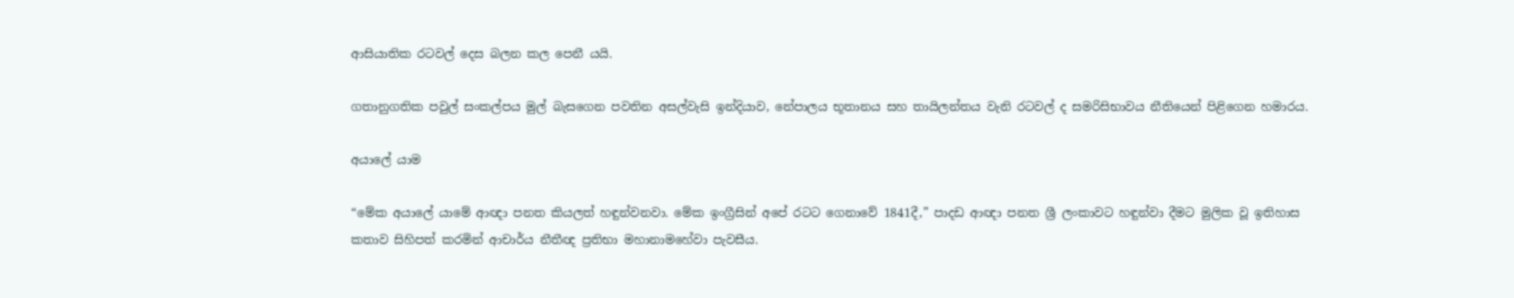ආසියාතික රටවල් දෙස බලන කල පෙනී යයි.

ගතානුගතික පවුල් සංකල්පය මුල් බැසගෙන පවතින අසල්වැසි ඉන්දියාව, නේපාලය භූතානය සහ තායිලන්තය වැනි රටවල් ද සමරිසිභාවය නීතියෙන් පිළිගෙන හමාරය.

අයාලේ යාම

“මේක අයාලේ යාමේ ආඥා පනත කියලත් හඳුන්වනවා. මේක ඉංග්‍රීසින් අපේ රටට ගෙනාවේ 1841දී,” පාදඩ ආඥා පනත ශ්‍රී ලංකාවට හඳුන්වා දීමට මුලික වූ ඉතිහාස කතාව සිහිපත් කරමින් ආචාර්ය නීතීඥ ප්‍රතිභා මහානාමහේවා පැවසීය.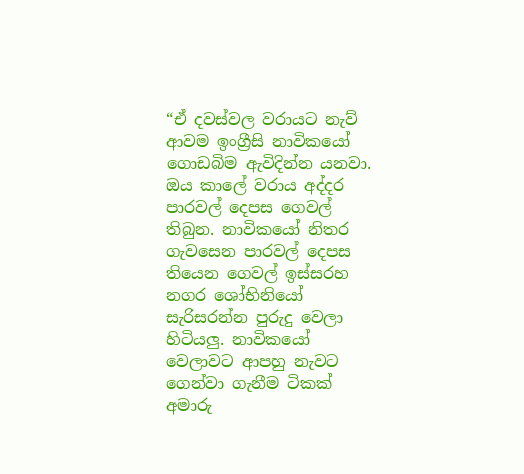“ඒ දවස්වල වරායට නැව් ආවම ඉංග්‍රීසි නාවිකයෝ ගොඩබිම ඇවිදින්න යනවා. ඔය කාලේ වරාය අද්දර පාරවල් දෙපස ගෙවල් තිබුන. නාවිකයෝ නිතර ගැවසෙන පාරවල් දෙපස තියෙන ගෙවල් ඉස්සරහ නගර ශෝභිනියෝ සැරිසරන්න පුරුදු වෙලා හිටියලු. නාවිකයෝ වෙලාවට ආපහු නැවට ගෙන්වා ගැනීම ටිකක් අමාරු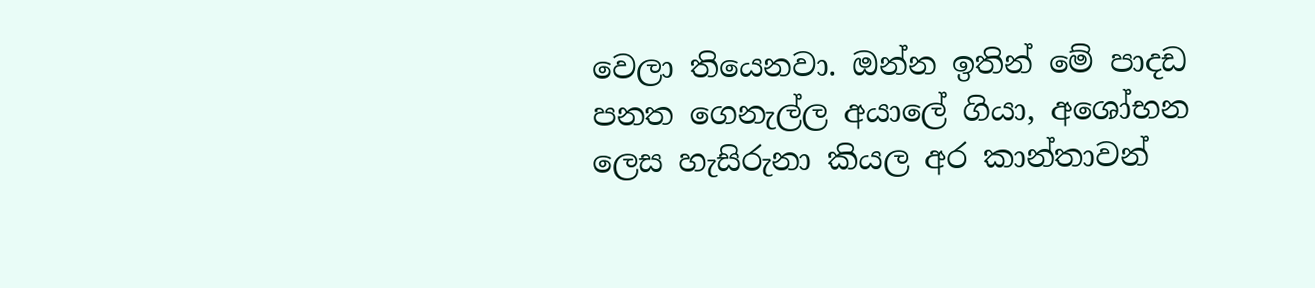වෙලා තියෙනවා. ඔන්න ඉතින් මේ පාදඩ පනත ගෙනැල්ල අයාලේ ගියා, අශෝභන ලෙස හැසිරුනා කියල අර කාන්තාවන්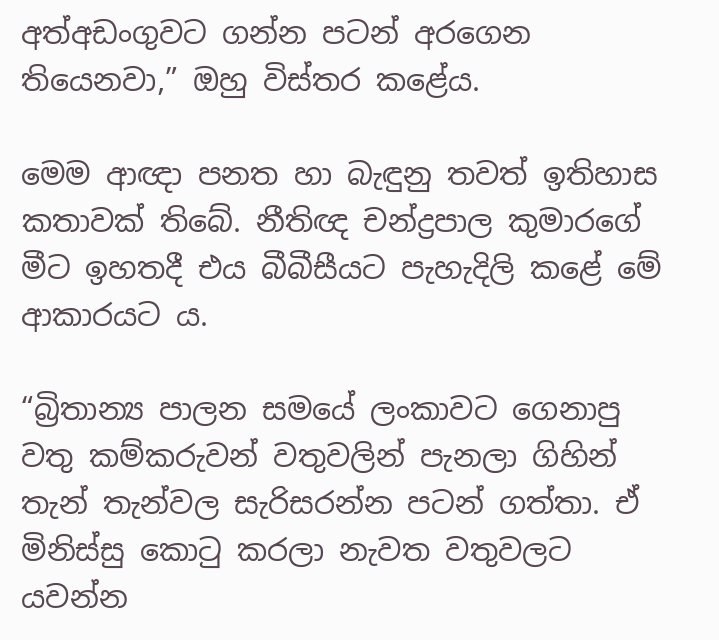අත්අඩංගුවට ගන්න පටන් අරගෙන තියෙනවා,” ඔහු විස්තර කළේය.

මෙම ආඥා පනත හා බැඳුනු තවත් ඉතිහාස කතාවක් තිබේ. නීතිඥ චන්ද්‍රපාල කුමාරගේ මීට ඉහතදී එය බීබීසීයට පැහැදිලි කළේ මේ ආකාරයට ය.

“බ්‍රිතාන්‍ය පාලන සමයේ ලංකාවට ගෙනාපු වතු කම්කරුවන් වතුවලින් පැනලා ගිහින් තැන් තැන්වල සැරිසරන්න පටන් ගත්තා. ඒ මිනිස්සු කොටු කරලා නැවත වතුවලට යවන්න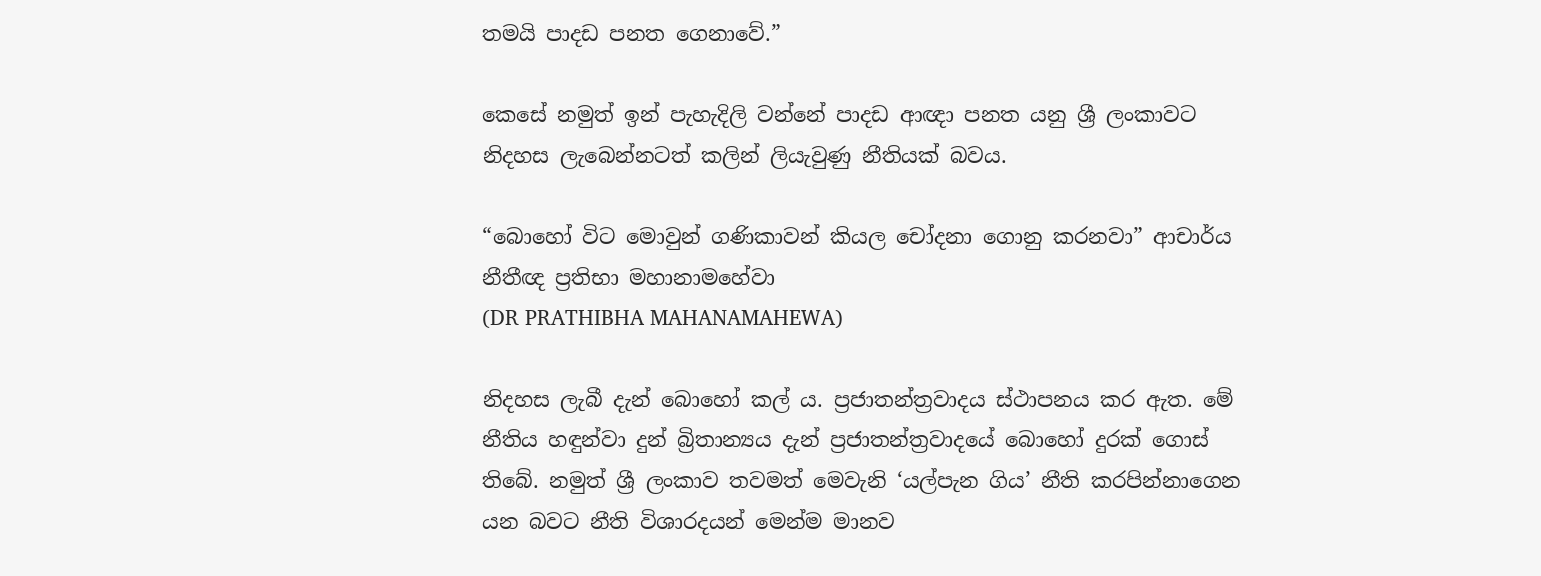තමයි පාදඩ පනත ගෙනාවේ.”

කෙසේ නමුත් ඉන් පැහැදිලි වන්නේ පාදඩ ආඥා පනත යනු ශ්‍රී ලංකාවට නිදහස ලැබෙන්නටත් කලින් ලියැවුණු නීතියක් බවය.

“බොහෝ විට මොවුන් ගණිකාවන් කියල චෝදනා ගොනු කරනවා” ආචාර්ය නීතීඥ ප්‍රතිභා මහානාමහේවා                                                                                                             (DR PRATHIBHA MAHANAMAHEWA)

නිදහස ලැබී දැන් බොහෝ කල් ය. ප්‍රජාතන්ත්‍රවාදය ස්ථාපනය කර ඇත. මේ නීතිය හඳුන්වා දුන් බ්‍රිතාන්‍යය දැන් ප්‍රජාතන්ත්‍රවාදයේ බොහෝ දුරක් ගොස් තිබේ. නමුත් ශ්‍රී ලංකාව තවමත් මෙවැනි ‘යල්පැන ගිය’ නීති කරපින්නාගෙන යන බවට නීති විශාරදයන් මෙන්ම මානව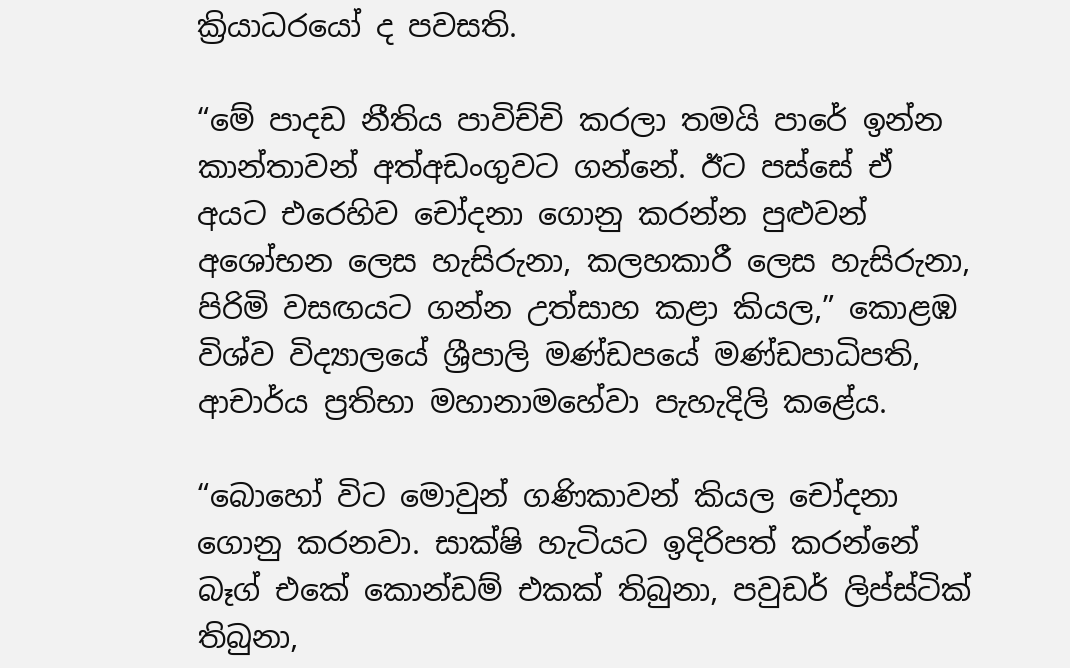ක්‍රියාධරයෝ ද පවසති.

“මේ පාදඩ නීතිය පාවිච්චි කරලා තමයි පාරේ ඉන්න කාන්තාවන් අත්අඩංගුවට ගන්නේ. ඊට පස්සේ ඒ අයට එරෙහිව චෝදනා ගොනු කරන්න පුළුවන් අශෝභන ලෙස හැසිරුනා, කලහකාරී ලෙස හැසිරුනා, පිරිමි වසඟයට ගන්න උත්සාහ කළා කියල,” කොළඹ විශ්ව විද්‍යාලයේ ශ්‍රීපාලි මණ්ඩපයේ මණ්ඩපාධිපති, ආචාර්ය ප්‍රතිභා මහානාමහේවා පැහැදිලි කළේය.

“බොහෝ විට මොවුන් ගණිකාවන් කියල චෝදනා ගොනු කරනවා. සාක්ෂි හැටියට ඉදිරිපත් කරන්නේ බෑග් එකේ කොන්ඩම් එකක් තිබුනා, පවුඩර් ලිප්ස්ටික් තිබුනා,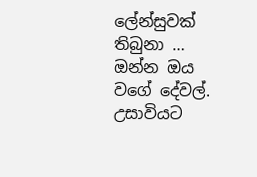ලේන්සුවක් තිබුනා … ඔන්න ඔය වගේ දේවල්. උසාවියට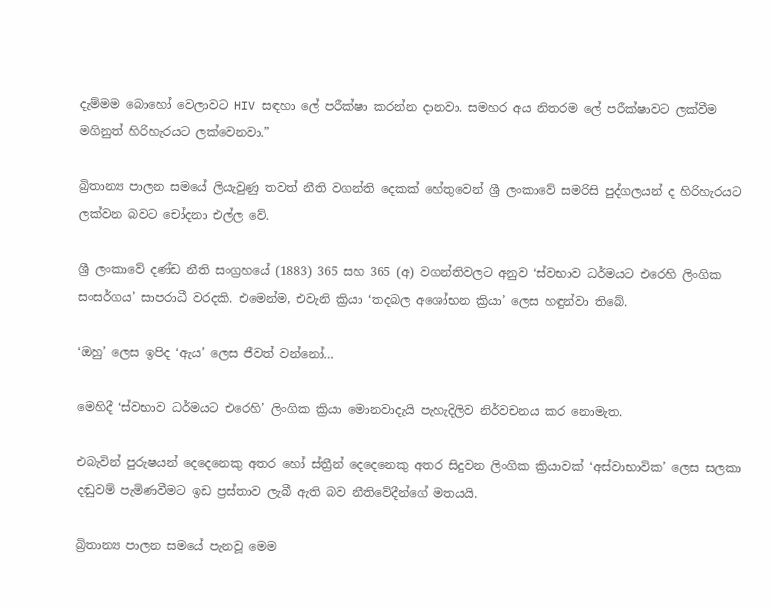දැම්මම බොහෝ වෙලාවට HIV සඳහා ලේ පරීක්ෂා කරන්න දානවා. සමහ‍ර අය නිතරම ලේ පරීක්ෂාවට ලක්වීම මගිනුත් හිරිහැරයට ලක්වෙනවා.”

බ්‍රිතාන්‍ය පාලන සමයේ ලියැවුණු තවත් නීති වගන්ති දෙකක් හේතුවෙන් ශ්‍රී ලංකාවේ සමරිසි පුද්ගලයන් ද හිරිහැරයට ලක්වන බවට චෝදනා එල්ල වේ.

ශ්‍රී ලංකාවේ දණ්ඩ නීති සංග්‍රහයේ (1883) 365 සහ 365 (අ) වගන්තිවලට අනුව ‘ස්වභාව ධර්මයට එරෙහි ලිංගික සංසර්ගය’ සාපරාධී වරදකි. එමෙන්ම, එවැනි ක්‍රියා ‘තදබල අශෝභන ක්‍රියා’ ලෙස හඳුන්වා තිබේ.

‘ඔහු’ ලෙස ඉපිද ‘ඇය’ ලෙස ජීවත් වන්නෝ…

මෙහිදී ‘ස්වභාව ධර්මයට එරෙහි’ ලිංගික ක්‍රියා මොනවාදැයි පැහැදිලිව නිර්වචනය කර නොමැත.

එබැවින් පුරුෂයන් දෙදෙනෙකු අතර හෝ ස්ත්‍රීන් දෙදෙනෙකු අතර සිදුවන ලිංගික ක්‍රියාවක් ‘අස්වාභාවික’ ලෙස සලකා දඬුවම් පැමිණවීමට ඉඩ ප්‍රස්තාව ලැබී ඇති බව නීතිවේදීන්ගේ මතයයි.

බ්‍රිතාන්‍ය පාලන සමයේ පැනවූ මෙම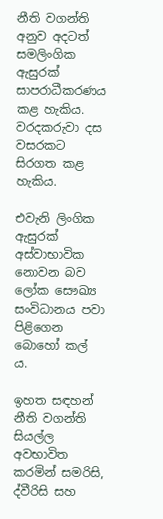නීති වගන්ති අනුව අදටත් සමලිංගික ඇසුරක් සාපරාධීකරණය කළ හැකිය. වරදකරුවා දස වසරකට සිරගත කළ හැකිය.

එවැනි ලිංගික ඇසුරක් අස්වාභාවික නොවන බව ලෝක සෞඛ්‍ය සංවිධානය පවා පිළිගෙන බොහෝ කල් ය.

ඉහත සඳහන් නීති වගන්ති සියල්ල අවභාවිත කරමින් සමරිසි, ද්වීරිසි සහ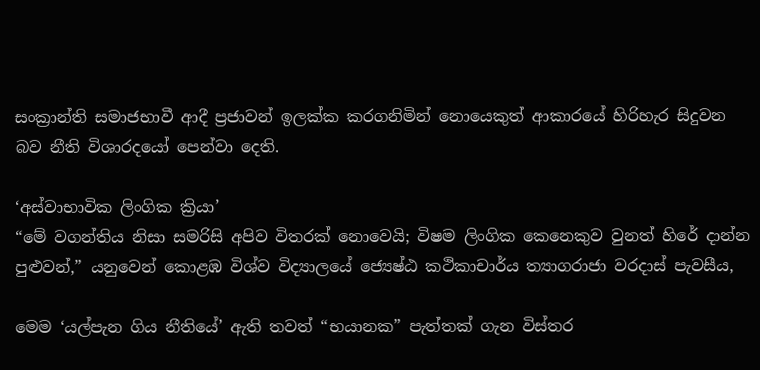සංක්‍රාන්ති සමාජභාවී ආදී ප්‍රජාවන් ඉලක්ක කරගනිමින් නොයෙකුත් ආකාරයේ හිරිහැර සිදුවන බව නීති විශාරදයෝ පෙන්වා දෙති.

‘අස්වාභාවික ලිංගික ක්‍රියා’
“මේ වගන්තිය නිසා සමරිසි අපිව විතරක් නොවෙයි; විෂම ලිංගික කෙනෙකුව වුනත් හිරේ දාන්න පුළුවන්,” යනුවෙන් කොළඹ විශ්ව විද්‍යාලයේ ජ්‍යෙෂ්ඨ කථිකාචාර්ය ත්‍යාගරාජා වරදාස් පැවසීය,

මෙම ‘යල්පැන ගිය නීතියේ’ ඇති තවත් “භයානක” පැත්තක් ගැන විස්තර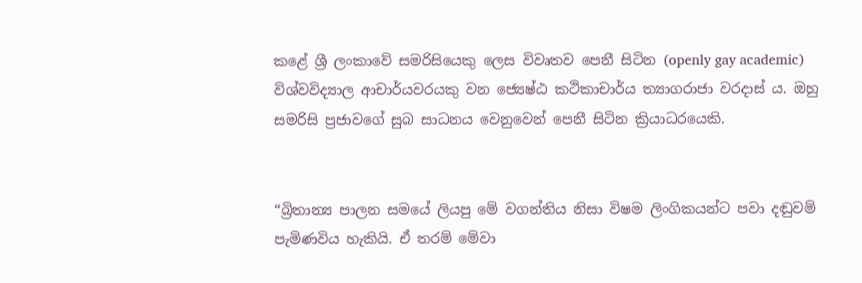කළේ ශ්‍රී ලංකාවේ සමරිසියෙකු ලෙස විවෘතව පෙනී සිටින (openly gay academic) විශ්වවිද්‍යාල ආචාර්යවරයකු වන ජ්‍යෙෂ්ඨ කථිකාචාර්ය ත්‍යාගරාජා වරදාස් ය. ඔහු සමරිසි ප්‍රජාවගේ සුබ සාධනය වෙනුවෙන් පෙනී සිටින ක්‍රියාධරයෙකි.


“බ්‍රිතාන්‍ය පාලන සමයේ ලියපු මේ වගන්තිය නිසා විෂම ලිංගිකයන්ට පවා දඬුවම් පැමිණවිය හැකියි. ඒ තරම් මේවා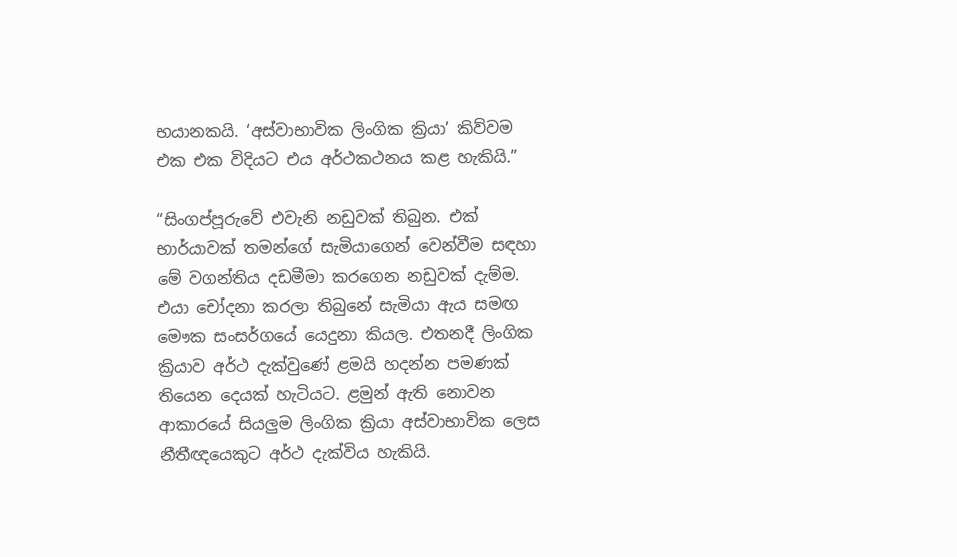භයානකයි. ‘අස්වාභාවික ලිංගික ක්‍රියා’ කිව්වම එක එක විදියට එය අර්ථකථනය කළ හැකියි.”

“සිංගප්පූරුවේ එවැනි නඩුවක් තිබුන. එක් භාර්යාවක් තමන්ගේ සැමියාගෙන් වෙන්වීම සඳහා මේ වගන්තිය දඩමීමා කරගෙන නඩුවක් දැම්ම. එයා චෝදනා කරලා තිබුනේ සැමියා ඇය සමඟ මෞක සංසර්ගයේ යෙදුනා කියල. එතනදී ලිංගික ක්‍රියාව අර්ථ දැක්වුණේ ළමයි හදන්න පමණක් තියෙන දෙයක් හැටියට. ළමුන් ඇති නොවන ආකාරයේ සියලුම ලිංගික ක්‍රියා අස්වාභාවික ලෙස නීතීඥයෙකුට අර්ථ දැක්විය හැකියි.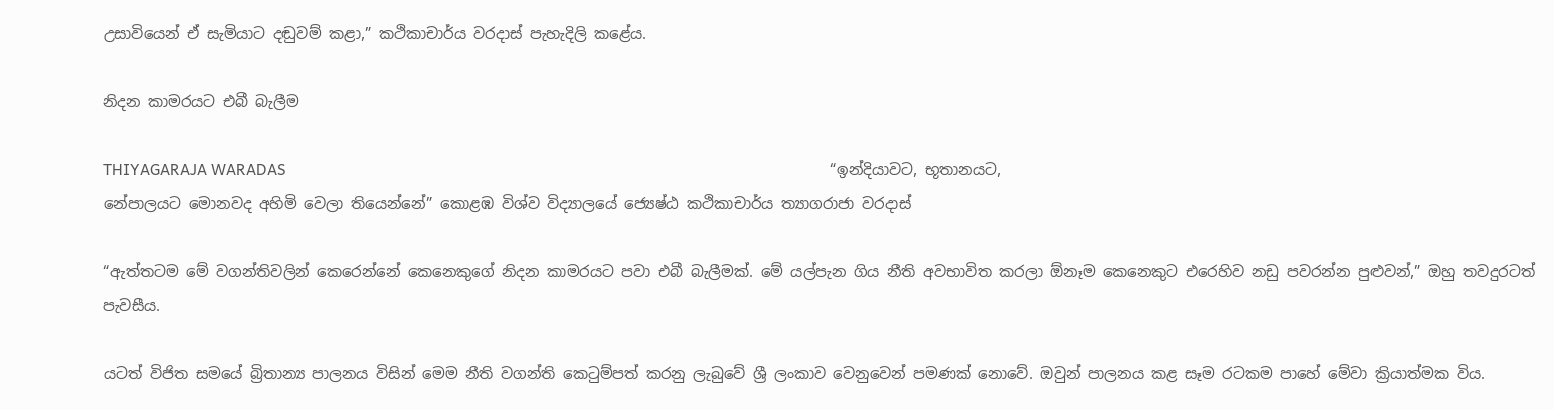උසාවියෙන් ඒ සැමියාට දඬුවම් කළා,” කථිකාචාර්ය වරදාස් පැහැදිලි කළේය.

නිදන කාමරයට එබී බැලීම

THIYAGARAJA WARADAS                                                                                                                                        “ඉන්දියාවට, භූතානයට, නේපාලයට මොනවද අහිමි වෙලා තියෙන්නේ” කොළඹ විශ්ව විද්‍යාලයේ ජ්‍යෙෂ්ඨ කථිකාචාර්ය ත්‍යාගරාජා වරදාස්

“ඇත්තටම මේ වගන්තිවලින් කෙරෙන්නේ කෙනෙකුගේ නිදන කාමරයට පවා එබී බැලීමක්. මේ යල්පැන ගිය නීති අවභාවිත කරලා ඕනෑම කෙනෙකුට එරෙහිව නඩු පවරන්න පුළුවන්,” ඔහු තවදුරටත් පැවසීය.

යටත් විජිත සමයේ බ්‍රිතාන්‍ය පාලනය විසින් මෙම නීති වගන්ති කෙටුම්පත් කරනු ලැබුවේ ශ්‍රී ලංකාව වෙනුවෙන් පමණක් නොවේ. ඔවුන් පාලනය කළ සෑම රටකම පාහේ මේවා ක්‍රියාත්මක විය.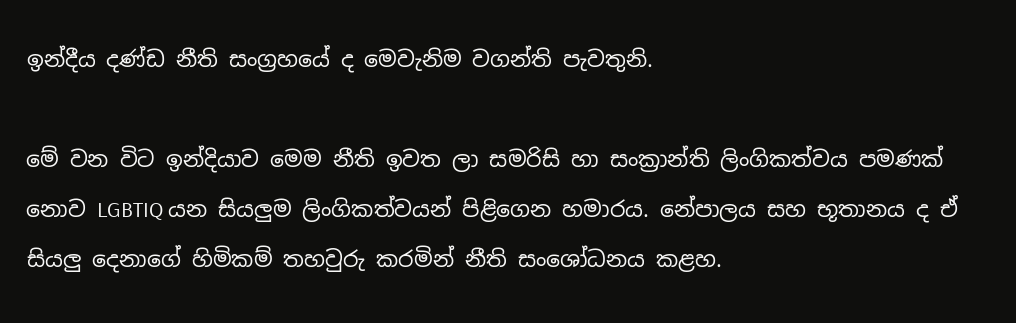ඉන්දීය දණ්ඩ නීති සංග්‍රහයේ ද මෙවැනිම වගන්ති පැවතුනි.

මේ වන විට ඉන්දියාව මෙම නීති ඉවත ලා සමරිසි හා සංක්‍රාන්ති ලිංගිකත්වය පමණක් නොව LGBTIQ යන සියලුම ලිංගිකත්වයන් පිළිගෙන හමාරය. නේපාලය සහ භූතානය ද ඒ සියලු දෙනාගේ හිමිකම් තහවුරු කරමින් නීති සංශෝධනය කළහ.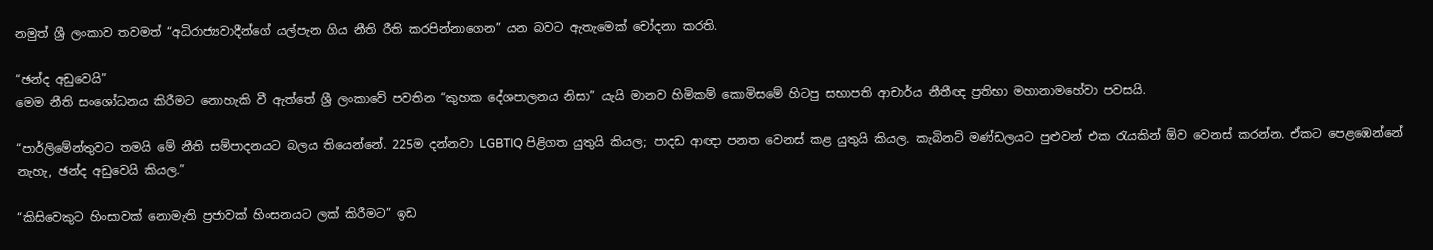නමුත් ශ්‍රී ලංකාව තවමත් “අධිරාජ්‍යවාදීන්ගේ යල්පැන ගිය නීති රීති කරපින්නාගෙන” යන බවට ඇතැමෙක් චෝදනා කරති.

“ඡන්ද අඩුවෙයි”
මෙම නීති සංශෝධනය කිරීමට නොහැකි වී ඇත්තේ ශ්‍රී ලංකාවේ පවතින “කුහක දේශපාලනය නිසා” යැයි මානව හිමිකම් කොමිසමේ හිටපු සභාපති ආචාර්ය නීතීඥ ප්‍රතිභා මහානාමහේවා පවසයි.

“පාර්ලිමේන්තුවට තමයි මේ නීති සම්පාදනයට බලය තියෙන්නේ. 225ම දන්නවා LGBTIQ පිළිගත යුතුයි කියල; පාදඩ ආඥා පනත වෙනස් කළ යුතුයි කියල. කැබිනට් මණ්ඩලයට පුළුවන් එක රැයකින් ඕව වෙනස් කරන්න. ඒකට පෙළඹෙන්නේ නැහැ, ඡන්ද අඩුවෙයි කියල.”

“කිසිවෙකුට හිංසාවක් නොමැති ප්‍රජාවක් හිංසනයට ලක් කිරීමට” ඉඩ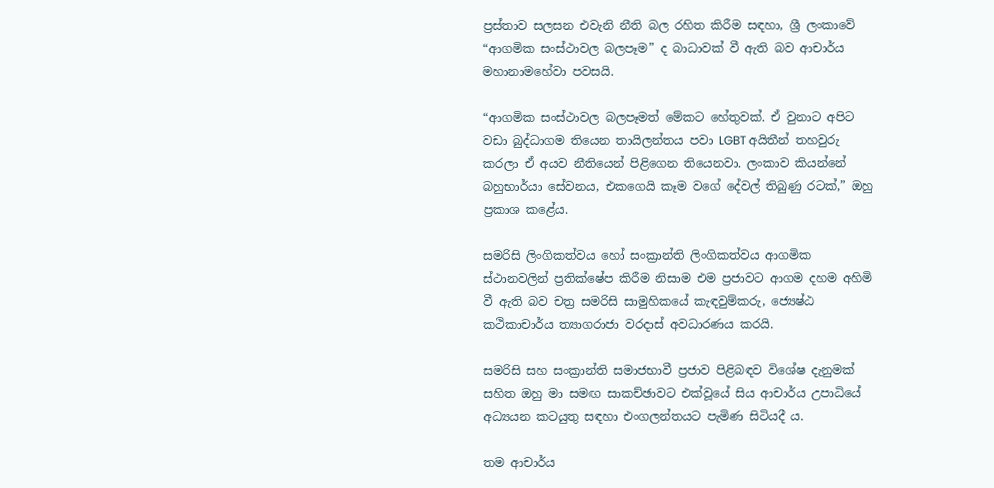ප්‍රස්තාව සලසන එවැනි නීති බල රහිත කිරීම සඳහා, ශ්‍රී ලංකාවේ “ආගමික සංස්ථාවල බලපෑම” ද බාධාවක් වී ඇති බව ආචාර්ය මහානාමහේවා පවසයි.

“ආගමික සංස්ථාවල බලපෑමත් මේකට හේතුවක්. ඒ වුනාට අපිට වඩා බුද්ධාගම තියෙන තායිලන්තය පවා LGBT අයිතීන් තහවුරු කරලා ඒ අයව නීතියෙන් පිළිගෙන තියෙනවා. ලංකාව කියන්නේ බහුභාර්යා සේවනය, එකගෙයි කෑම වගේ දේවල් තිබුණු රටක්,” ඔහු ප්‍රකාශ කළේය.

සමරිසි ලිංගිකත්වය හෝ සංක්‍රාන්ති ලිංගිකත්වය ආගමික ස්ථානවලින් ප්‍රතික්ෂේප කිරීම නිසාම එම ප්‍රජාවට ආගම දහම අහිමි වී ඇති බව චත්‍ර සමරිසි සාමුහිකයේ කැඳවුම්කරු, ජ්‍යෙෂ්ඨ කථිකාචාර්ය ත්‍යාගරාජා වරදාස් අවධාරණය කරයි.

සමරිසි සහ සංක්‍රාන්ති සමාජභාවී ප්‍රජාව පිළිබඳව විශේෂ දැනුමක් සහිත ඔහු මා සමඟ සාකච්ඡාවට එක්වූයේ සිය ආචාර්ය උපාධියේ අධ්‍යයන කටයුතු සඳහා එංගලන්තයට පැමිණ සිටියදී ය.

තම ආචාර්ය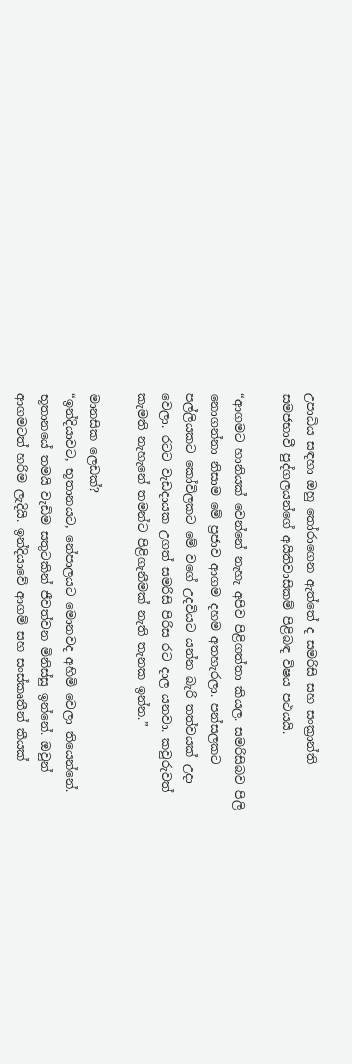උපාධිය සඳහා ඔහු තෝරාගෙන ඇත්තේ ද සමරිසි සහ සංක්‍රාන්ති සමජභාවී පුද්ගලයන්ගේ අයිතිවාසිකම් පිළිබඳ විෂය පථයයි.

“ආගමට හානියක් වෙන්නේ නැහැ අපිව පිළිගත්තා කියල. සමරිසිබව පිලි නොගන්නා නිසාම මේ ප්‍රජාව ආගම දහම අතහැරලා. පන්සලකට පල්ලියකට කෝවිලකට මේ වගේ උදවියට යන්න බැරි තත්වයක් උදා වෙලා. රටට වැඩදායක උගත් සමරිසි පිරිස රට දාල යනවා. කවුරුවත් කැමති නැහැනේ තමන්ට පිළිගැනීමක් නැති තැනක ඉන්න.”

මානසික ලෙඩක්?
“ඉන්දියාවට, භූතානයට, නේපාලයට මොනවද අහිමි වෙලා තියෙන්නේ. භූතානයේ තමයි වැඩිම සතුටකින් ජීවත්වන මිනිස්සු ඉන්නේ. ඔවුන් ආගමටත් හරිම ලැදියි. ඉන්දියාවේ ආගම් සහ සංස්කෘතීන් කීයක්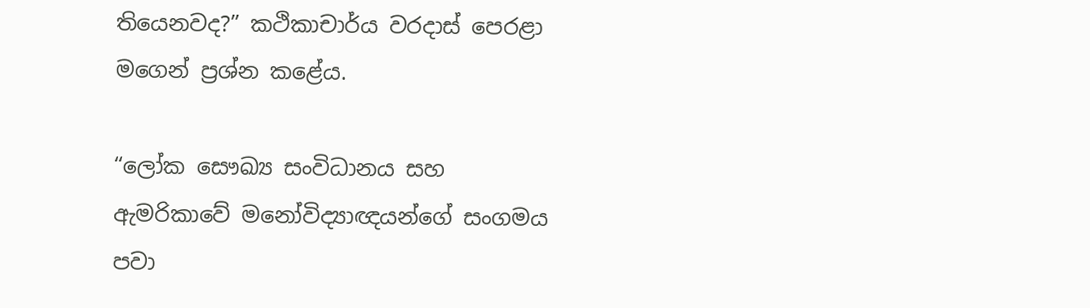තියෙනවද?” කථිකාචාර්ය වරදාස් පෙරළා මගෙන් ප්‍රශ්න කළේය.

“ලෝක සෞඛ්‍ය සංවිධානය සහ ඇමරිකාවේ මනෝවිද්‍යාඥයන්ගේ සංගමය පවා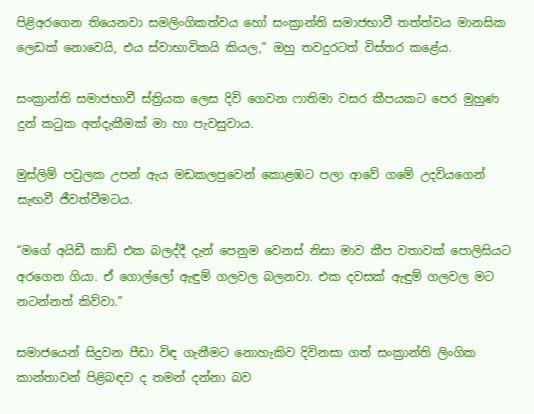පිළිඅරගෙන තියෙනවා සමලිංගිකත්වය හෝ සංක්‍රාන්ති සමාජභාවී තත්ත්වය මානසික ලෙඩක් නොවෙයි, එය ස්වාභාවිකයි කියල,” ඔහු තවදුරටත් විස්තර කළේය.

සංක්‍රාන්ති සමාජභාවී ස්ත්‍රියක ලෙස දිවි ගෙවන ෆාතිමා වසර කීපයකට පෙර මුහුණ දුන් කටුක අත්දැකීමක් මා හා පැවසුවාය.

මුස්ලිම් පවුලක උපන් ඇය මඩකලපුවෙන් කොළඹට පලා ආවේ ගමේ උදවියගෙන් සැඟවී ජීවත්වීමටය.

“මගේ අයිඩී කාඩ් එක බලද්දී දැන් පෙනුම වෙනස් නිසා මාව කීප වතාවක් පොලිසියට අරගෙන ගියා. ඒ ගොල්ලෝ ඇඳුම් ගලවල බලනවා. එක දවසක් ඇඳුම් ගලවල මට නටන්නත් කිව්වා.”

සමාජයෙන් සිදුවන පීඩා විඳ ගැනීමට නොහැකිව දිවිනසා ගත් සංක්‍රාන්ති ලිංගික කාන්තාවන් පිළිබඳව ද තමන් දන්නා බව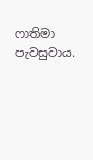ෆාතිමා පැවසුවාය.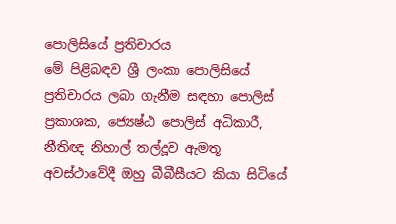පොලිසියේ ප්‍රතිචාරය
මේ පිළිබඳව ශ්‍රී ලංකා පොලිසියේ ප්‍රතිචාරය ලබා ගැනීම සඳහා පොලිස් ප්‍රකාශක, ජ්‍යෙෂ්ඨ පොලිස් අධිකාරී, නීතිඥ නිහාල් තල්දූව ඇමතූ අවස්ථාවේදී ඔහු බීබීසීයට කියා සිටියේ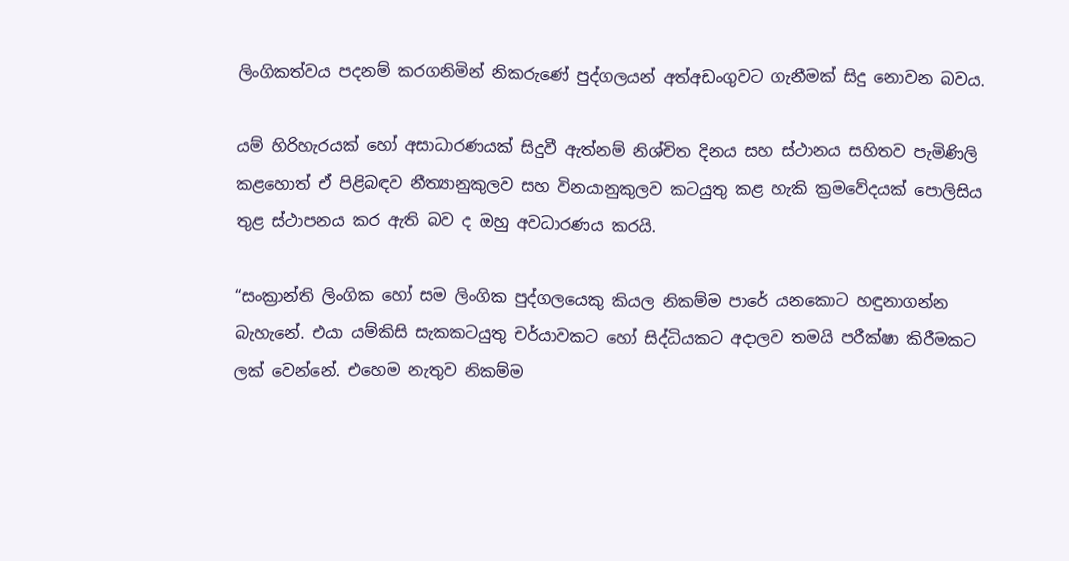ලිංගිකත්වය පදනම් කරගනිමින් නිකරුණේ පුද්ගලයන් අත්අඩංගුවට ගැනීමක් සිදු නොවන බවය.

යම් හිරිහැරයක් හෝ අසාධාරණයක් සිදුවී ඇත්නම් නිශ්චිත දිනය සහ ස්ථානය සහිතව පැමිණිලි කළහොත් ඒ පිළිබඳව නීත්‍යානුකුලව සහ විනයානුකුලව කටයුතු කළ හැකි ක්‍රමවේදයක් පොලිසිය තුළ ස්ථාපනය කර ඇති බව ද ඔහු අවධාරණය කරයි.

“සංක්‍රාන්ති ලිංගික හෝ සම ලිංගික පුද්ගලයෙකු කියල නිකම්ම පාරේ යනකොට හඳුනාගන්න බැහැනේ. එයා යම්කිසි සැකකටයුතු චර්යාවකට හෝ සිද්ධියකට අදාලව තමයි පරීක්ෂා කිරීමකට ලක් වෙන්නේ. එහෙම නැතුව නිකම්ම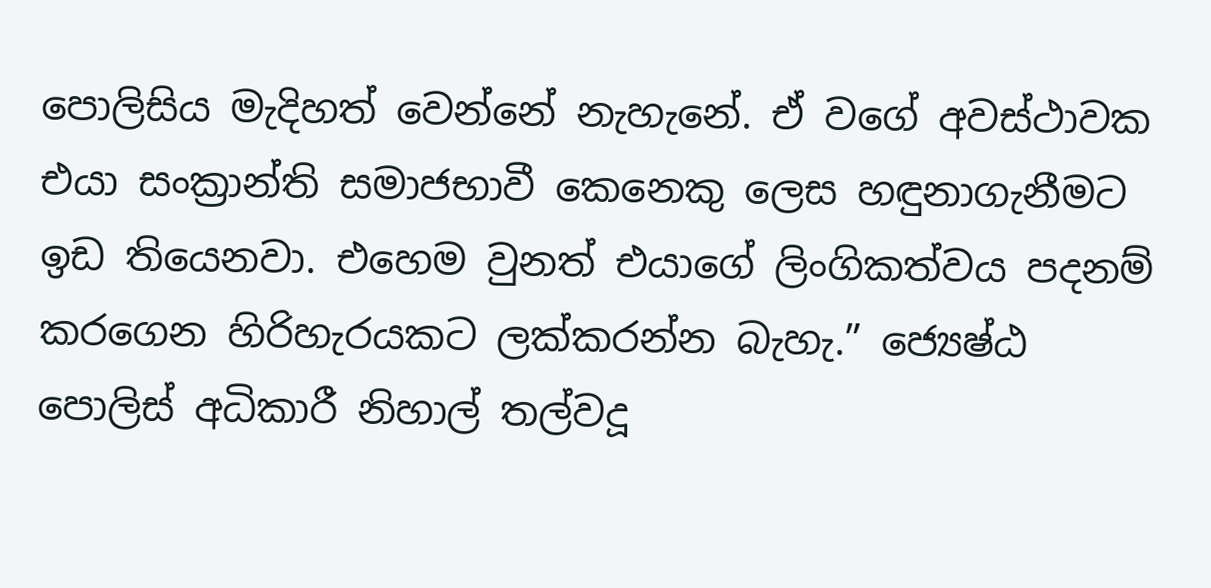පොලිසිය මැදිහත් වෙන්නේ නැහැනේ. ඒ වගේ අවස්ථාවක එයා සංක්‍රාන්ති සමාජභාවී කෙනෙකු ලෙස හඳුනාගැනීමට ඉඩ තියෙනවා. එහෙම වුනත් එයාගේ ලිංගිකත්වය පදනම් කරගෙන හිරිහැරයකට ලක්කරන්න බැහැ.” ජ්‍යෙෂ්ඨ පොලිස් අධිකාරී නිහාල් තල්වදූ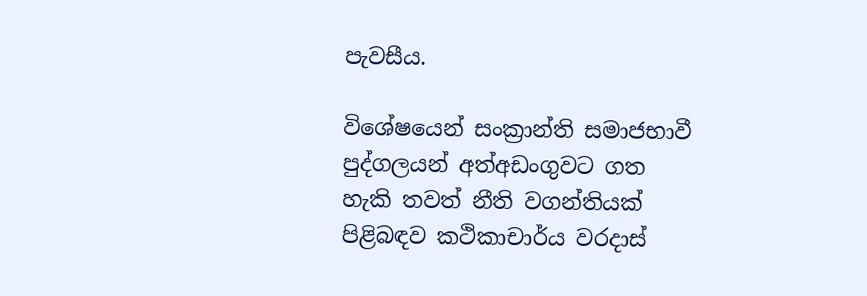පැවසීය.

විශේෂයෙන් සංක්‍රාන්ති සමාජභාවී පුද්ගලයන් අත්අඩංගුවට ගත හැකි තවත් නීති වගන්තියක් පිළිබඳව කථිකාචාර්ය වරදාස්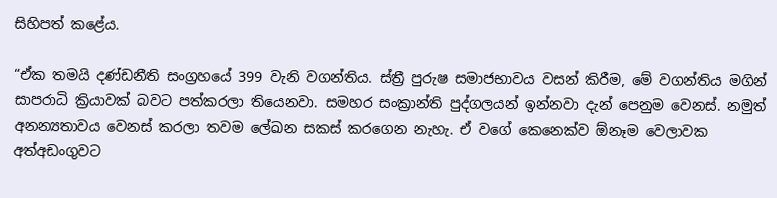සිහිපත් කළේය.

“ඒක තමයි දණ්ඩනීති සංග්‍රහයේ 399 වැනි වගන්තිය. ස්ත්‍රී පුරුෂ සමාජභාවය වසන් කිරීම, මේ වගන්තිය මගින් සාපරාධි ක්‍රියාවක් බවට පත්කරලා තියෙනවා. සමහර සංක්‍රාන්ති පුද්ගලයන් ඉන්නවා දැන් පෙනුම වෙනස්. නමුත් අනන්‍යතාවය වෙනස් කරලා තවම ලේඛන සකස් කරගෙන නැහැ. ඒ වගේ කෙනෙක්ව ඕනෑම වෙලාවක අත්අඩංගුවට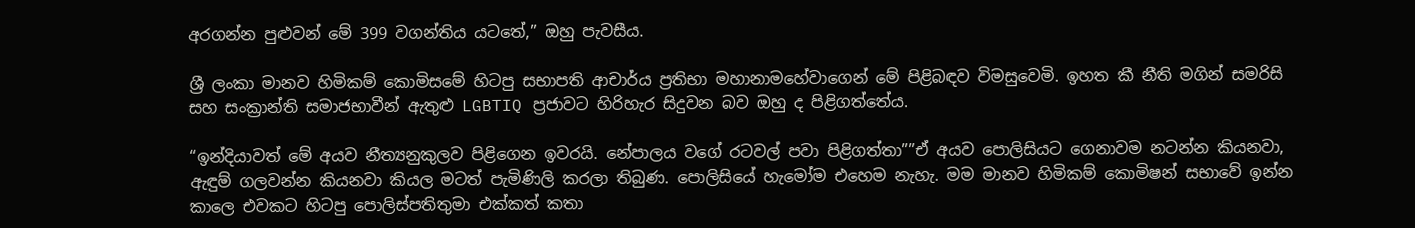අරගන්න පුළුවන් මේ 399 වගන්තිය යටතේ,” ඔහු පැවසීය.

ශ්‍රී ලංකා මානව හිමිකම් කොමිසමේ හිටපු සභාපති ආචාර්ය ප්‍රතිභා මහානාමහේවාගෙන් මේ පිළිබඳව විමසුවෙමි. ඉහත කී නීති මගින් සමරිසි සහ සංක්‍රාන්ති සමාජභාවීන් ඇතුළු LGBTIQ ප්‍රජාවට හිරිහැර සිදුවන බව ඔහු ද පිළිගත්තේය.

“ඉන්දියාවත් මේ අයව නීත්‍යනුකුලව පිළිගෙන ඉවරයි. නේපාලය වගේ රටවල් පවා පිළිගත්තා””ඒ අයව පොලිසියට ගෙනාවම නටන්න කියනවා, ඇඳුම් ගලවන්න කියනවා කියල මටත් පැමිණිලි කරලා තිබුණ. පොලිසියේ හැමෝම එහෙම නැහැ. මම මානව හිමිකම් කොමිෂන් සභාවේ ඉන්න කාලෙ එවකට හිටපු පොලිස්පතිතුමා එක්කත් කතා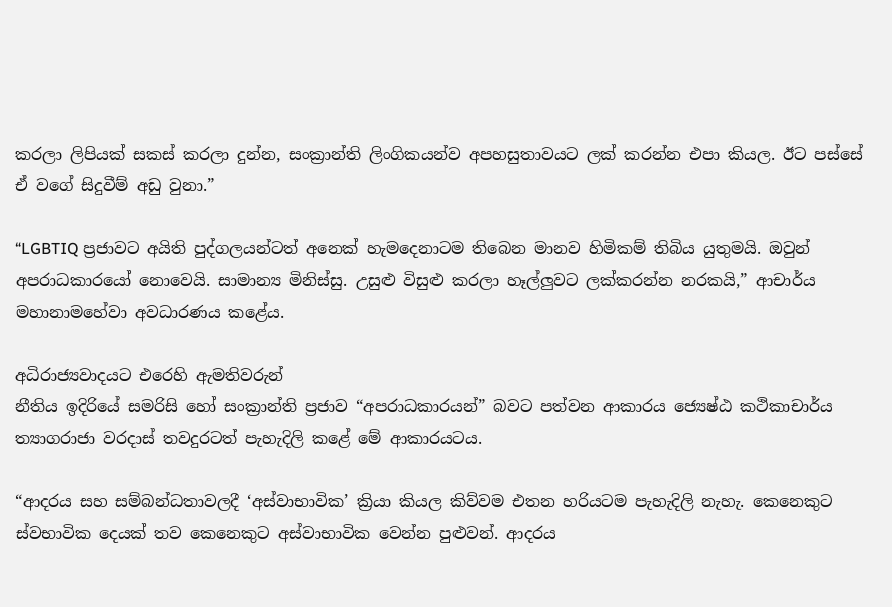කරලා ලිපියක් සකස් කරලා දුන්න, සංක්‍රාන්ති ලිංගිකයන්ව අපහසුතාවයට ලක් කරන්න එපා කියල. ඊට පස්සේ ඒ වගේ සිදුවීම් අඩු වුනා.”

“LGBTIQ ප්‍රජාවට අයිති පුද්ගලයන්ටත් අනෙක් හැමදෙනාටම තිබෙන මානව හිමිකම් තිබිය යුතුමයි. ඔවුන් අපරාධකාරයෝ නොවෙයි. සාමාන්‍ය මිනිස්සු. උසුළු විසුළු කරලා හෑල්ලුවට ලක්කරන්න නරකයි,” ආචාර්ය මහානාමහේවා අවධාරණය කළේය.

අධිරාජ්‍යවාදයට එරෙහි ඇමතිවරුන්
නීතිය ඉදිරියේ සමරිසි හෝ සංක්‍රාන්ති ප්‍රජාව “අපරාධකාරයන්” බවට පත්වන ආකාරය ජ්‍යෙෂ්ඨ කථිකාචාර්ය ත්‍යාගරාජා වරදාස් තවදුරටත් පැහැදිලි කළේ මේ ආකාරයටය.

“ආදරය සහ සම්බන්ධතාවලදී ‘අස්වාභාවික’ ක්‍රියා කියල කිව්වම එතන හරියටම පැහැදිලි නැහැ. කෙනෙකුට ස්වභාවික දෙයක් තව කෙනෙකුට අස්වාභාවික වෙන්න පුළුවන්. ආදරය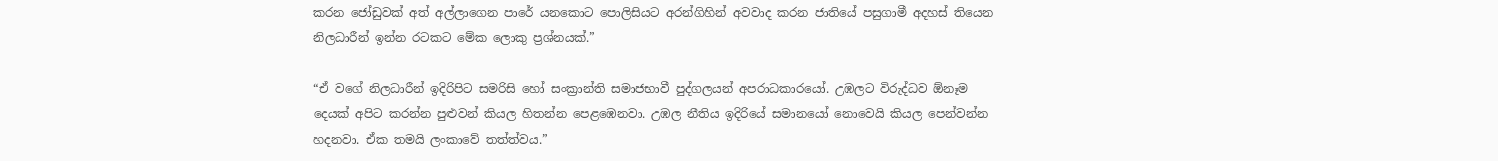කරන ජෝඩුවක් අත් අල්ලාගෙන පාරේ යනකොට පොලිසියට අරන්ගිහින් අවවාද කරන ජාතියේ පසුගාමී අදහස් තියෙන නිලධාරීන් ඉන්න රටකට මේක ලොකු ප්‍රශ්නයක්.”

“ඒ වගේ නිලධාරීන් ඉදිරිපිට සමරිසි හෝ සංක්‍රාන්ති සමාජභාවී පුද්ගලයන් අපරාධකාරයෝ. උඹලට විරුද්ධව ඕනෑම දෙයක් අපිට කරන්න පුළුවන් කියල හිතන්න පෙළඹෙනවා. උඹල නීතිය ඉදිරියේ සමානයෝ නොවෙයි කියල පෙන්වන්න හදනවා. ඒක තමයි ලංකාවේ තත්ත්වය.”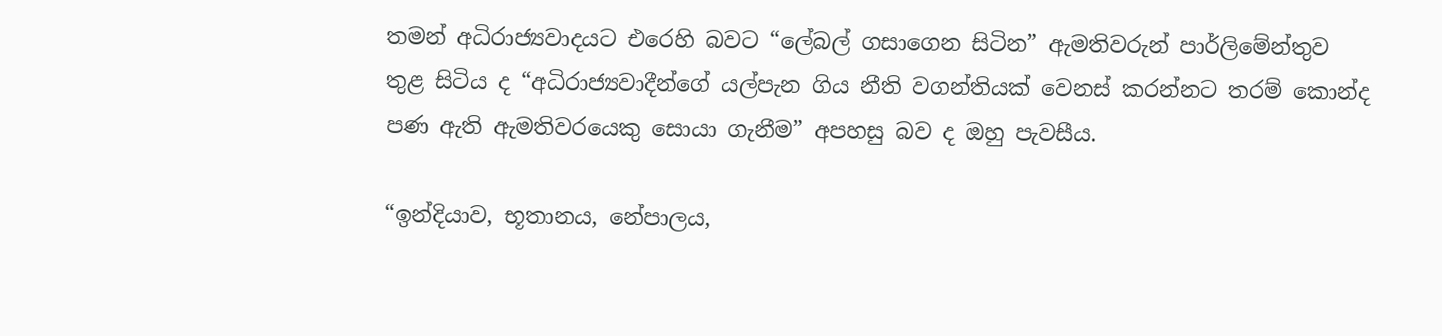තමන් අධිරාජ්‍යවාදයට එරෙහි බවට “ලේබල් ගසාගෙන සිටින” ඇමතිවරුන් පාර්ලිමේන්තුව තුළ සිටිය ද “අධිරාජ්‍යවාදීන්ගේ යල්පැන ගිය නීති වගන්තියක් වෙනස් කරන්නට තරම් කොන්ද පණ ඇති ඇමතිවරයෙකු සොයා ගැනීම” අපහසු බව ද ඔහු පැවසීය.

“ඉන්දියාව, භූතානය, නේපාලය,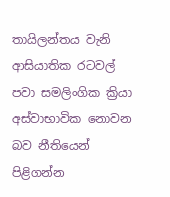තායිලන්තය වැනි ආසියාතික රටවල් පවා සමලිංගික ක්‍රියා අස්වාභාවික නොවන බව නීතියෙන් පිළිගන්න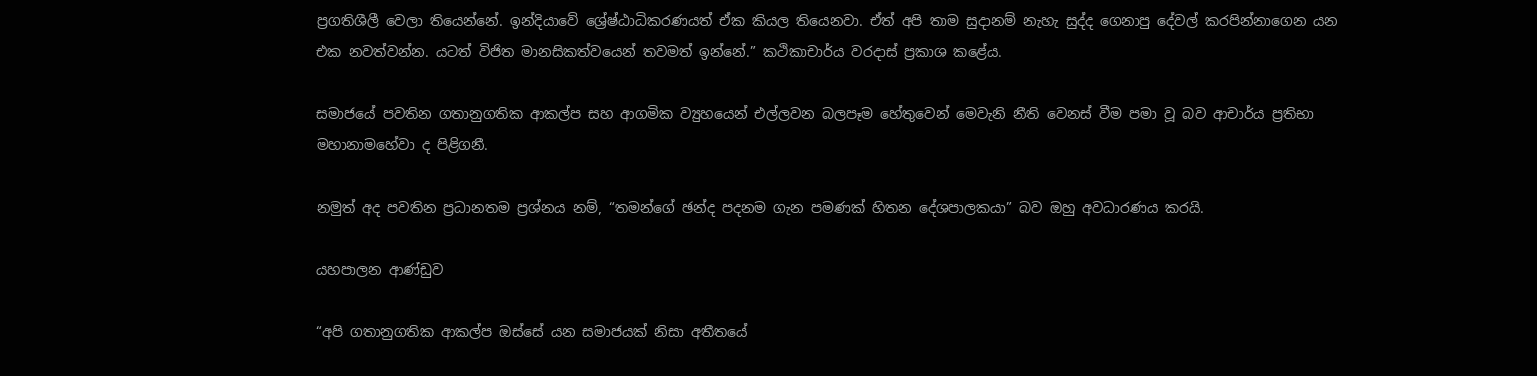ප්‍රගතිශීලී වෙලා තියෙන්නේ. ඉන්දියාවේ ශ්‍රේෂ්ඨාධිකරණයත් ඒක කියල තියෙනවා. ඒත් අපි තාම සුදානම් නැහැ සුද්ද ගෙනාපු දේවල් කරපින්නාගෙන යන එක නවත්වන්න. යටත් විජිත මානසිකත්වයෙන් තවමත් ඉන්නේ.” කථිකාචාර්ය වරදාස් ප්‍රකාශ කළේය.

සමාජයේ පවතින ගතානුගතික ආකල්ප සහ ආගමික ව්‍යුහයෙන් එල්ලවන බලපෑම හේතුවෙන් මෙවැනි නීති වෙනස් වීම පමා වූ බව ආචාර්ය ප්‍රතිභා මහානාමහේවා ද පිළිගනී.

නමුත් අද පවතින ප්‍රධානතම ප්‍රශ්නය නම්, “තමන්ගේ ඡන්ද පදනම ගැන පමණක් හිතන දේශපාලකයා” බව ඔහු අවධාරණය කරයි.

යහපාලන ආණ්ඩුව

“අපි ගතානුගතික ආකල්ප ඔස්සේ යන සමාජයක් නිසා අතීතයේ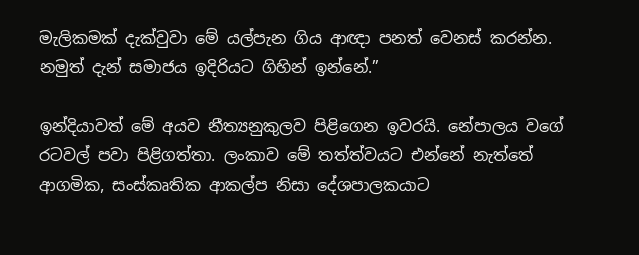මැලිකමක් දැක්වුවා මේ යල්පැන ගිය ආඥා පනත් වෙනස් කරන්න. නමුත් දැන් සමාජය ඉදිරියට ගිහින් ඉන්නේ.”

ඉන්දියාවත් මේ අයව නීත්‍යනුකුලව පිළිගෙන ඉවරයි. නේපාලය වගේ රටවල් පවා පිළිගත්තා. ලංකාව මේ තත්ත්වයට එන්නේ නැත්තේ ආගමික, සංස්කෘතික ආකල්ප නිසා දේශපාලකයාට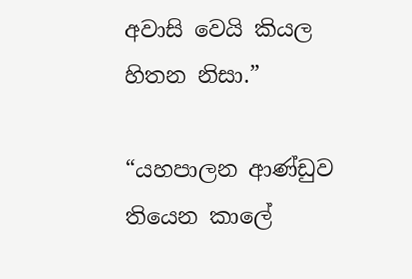අවාසි වෙයි කියල හිතන නිසා.”

“යහපාලන ආණ්ඩුව තියෙන කාලේ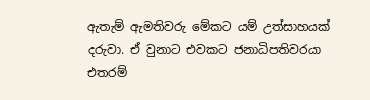ඇතැම් ඇමතිවරු මේකට යම් උත්සාහයක් දරුවා. ඒ වුනාට එවකට ජනාධිපතිවරයා එතරම්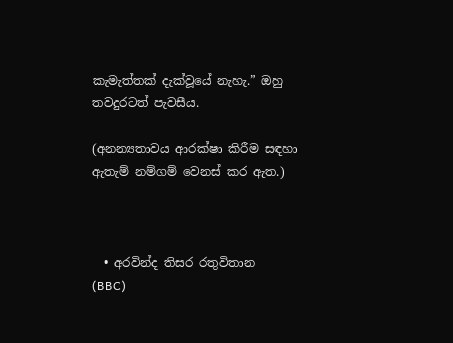කැමැත්තක් දැක්වූයේ නැහැ.” ඔහු තවදුරටත් පැවසීය.

(අනන්‍යතාවය ආරක්ෂා කිරීම සඳහා ඇතැම් නම්ගම් වෙනස් කර ඇත.)



  • අරවින්ද තිසර රතුවිතාන  (BBC)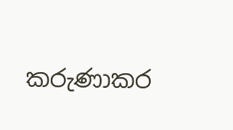කරුණාකර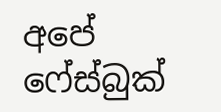අපේ ෆේස්බුක්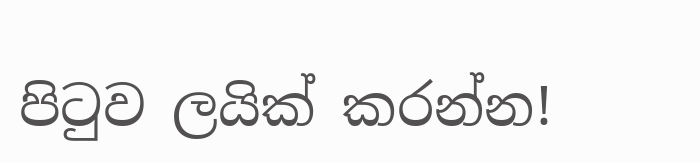පිටුව ලයික් කරන්න!